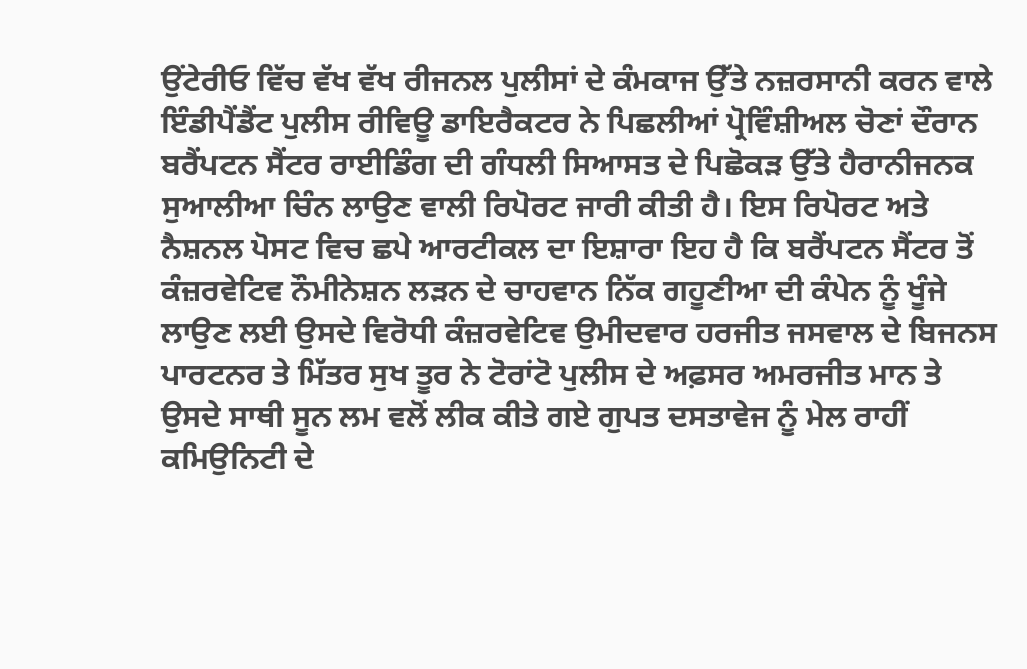ਉਂਟੇਰੀਓ ਵਿੱਚ ਵੱਖ ਵੱਖ ਰੀਜਨਲ ਪੁਲੀਸਾਂ ਦੇ ਕੰਮਕਾਜ ਉੱਤੇ ਨਜ਼ਰਸਾਨੀ ਕਰਨ ਵਾਲੇ ਇੰਡੀਪੈਂਡੈਂਟ ਪੁਲੀਸ ਰੀਵਿਊ ਡਾਇਰੈਕਟਰ ਨੇ ਪਿਛਲੀਆਂ ਪ੍ਰੋਵਿੰਸ਼ੀਅਲ ਚੋਣਾਂ ਦੌਰਾਨ ਬਰੈਂਪਟਨ ਸੈਂਟਰ ਰਾਈਡਿੰਗ ਦੀ ਗੰਧਲੀ ਸਿਆਸਤ ਦੇ ਪਿਛੋਕੜ ਉੱਤੇ ਹੈਰਾਨੀਜਨਕ ਸੁਆਲੀਆ ਚਿੰਨ ਲਾਉਣ ਵਾਲੀ ਰਿਪੋਰਟ ਜਾਰੀ ਕੀਤੀ ਹੈ। ਇਸ ਰਿਪੋਰਟ ਅਤੇ ਨੈਸ਼ਨਲ ਪੋਸਟ ਵਿਚ ਛਪੇ ਆਰਟੀਕਲ ਦਾ ਇਸ਼ਾਰਾ ਇਹ ਹੈ ਕਿ ਬਰੈਂਪਟਨ ਸੈਂਟਰ ਤੋਂ ਕੰਜ਼ਰਵੇਟਿਵ ਨੌਮੀਨੇਸ਼ਨ ਲੜਨ ਦੇ ਚਾਹਵਾਨ ਨਿੱਕ ਗਹੂਣੀਆ ਦੀ ਕੰਪੇਨ ਨੂੰ ਖੂੰਜੇ ਲਾਉਣ ਲਈ ਉਸਦੇ ਵਿਰੋਧੀ ਕੰਜ਼ਰਵੇਟਿਵ ਉਮੀਦਵਾਰ ਹਰਜੀਤ ਜਸਵਾਲ ਦੇ ਬਿਜਨਸ ਪਾਰਟਨਰ ਤੇ ਮਿੱਤਰ ਸੁਖ ਤੂਰ ਨੇ ਟੋਰਾਂਟੋ ਪੁਲੀਸ ਦੇ ਅਫ਼ਸਰ ਅਮਰਜੀਤ ਮਾਨ ਤੇ ਉਸਦੇ ਸਾਥੀ ਸੂਨ ਲਮ ਵਲੋਂ ਲੀਕ ਕੀਤੇ ਗਏ ਗੁਪਤ ਦਸਤਾਵੇਜ ਨੂੰ ਮੇਲ ਰਾਹੀਂ ਕਮਿਉਨਿਟੀ ਦੇ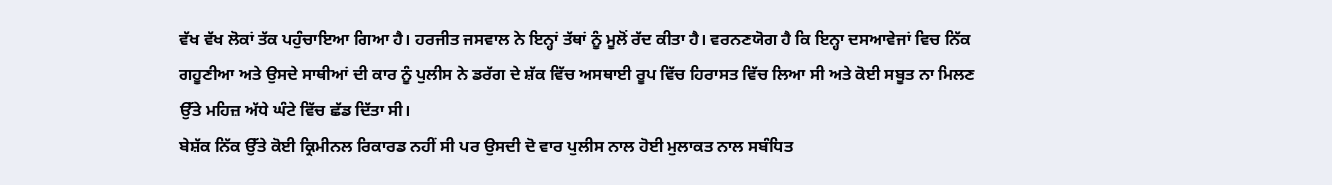ਵੱਖ ਵੱਖ ਲੋਕਾਂ ਤੱਕ ਪਹੁੰਚਾਇਆ ਗਿਆ ਹੈ। ਹਰਜੀਤ ਜਸਵਾਲ ਨੇ ਇਨ੍ਹਾਂ ਤੱਥਾਂ ਨੂੰ ਮੂਲੋਂ ਰੱਦ ਕੀਤਾ ਹੈ। ਵਰਨਣਯੋਗ ਹੈ ਕਿ ਇਨ੍ਹਾ ਦਸਆਵੇਜਾਂ ਵਿਚ ਨਿੱਕ ਗਹੂਣੀਆ ਅਤੇ ਉਸਦੇ ਸਾਥੀਆਂ ਦੀ ਕਾਰ ਨੂੰ ਪੁਲੀਸ ਨੇ ਡਰੱਗ ਦੇ ਸ਼ੱਕ ਵਿੱਚ ਅਸਥਾਈ ਰੂਪ ਵਿੱਚ ਹਿਰਾਸਤ ਵਿੱਚ ਲਿਆ ਸੀ ਅਤੇ ਕੋਈ ਸਬੂਤ ਨਾ ਮਿਲਣ ਉੱਤੇ ਮਹਿਜ਼ ਅੱਧੇ ਘੰਟੇ ਵਿੱਚ ਛੱਡ ਦਿੱਤਾ ਸੀ।
ਬੇਸ਼ੱਕ ਨਿੱਕ ਉੱਤੇ ਕੋਈ ਕ੍ਰਿਮੀਨਲ ਰਿਕਾਰਡ ਨਹੀਂ ਸੀ ਪਰ ਉਸਦੀ ਦੋ ਵਾਰ ਪੁਲੀਸ ਨਾਲ ਹੋਈ ਮੁਲਾਕਤ ਨਾਲ ਸਬੰਧਿਤ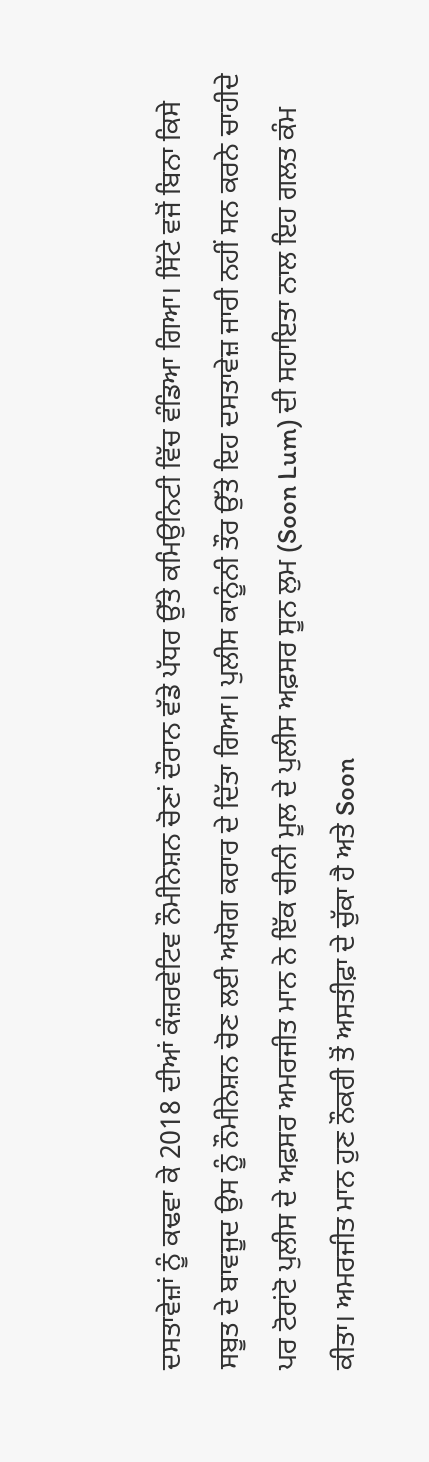ਦਸਤਾਵੇਜ਼ਾਂ ਨੂੰ ਕਢਵਾ ਕੇ 2018 ਦੀਆਂ ਕੰਜ਼ਰਵੇਟਿਵ ਨੌਮੀਨੇਸ਼ਨ ਚੋਣਾਂ ਦੌਰਾਨ ਵੱਡੇ ਪੱਧਰ ਉੱਤੇ ਕਮਿਉਨਿਟੀ ਵਿੱਚ ਵੰਡਿਆ ਗਿਆ। ਸਿੱਟੇ ਵਜੋਂ ਬਿਨਾ ਕਿਸੇ ਸਬੂਤ ਦੇ ਬਾਵਜੂਦ ਉਸ ਨੂੰ ਨੌਮੀਨੇਸ਼ਨ ਚੋਣ ਲਈ ਅਯੋਗ ਕਰਾਰ ਦੇ ਦਿੱਤਾ ਗਿਆ। ਪੁਲੀਸ ਕਾਨੂੰਨੀ ਤੌਰ ਉੱਤੇ ਇਹ ਦਸਤਾਵੇਜ਼ ਜਾਰੀ ਨਹੀਂ ਸਨ ਕਰਨੇ ਚਾਹੀਦੇ ਪਰ ਟੋਰਾਂਟੋ ਪੁਲੀਸ ਦੇ ਅਫ਼ਸਰ ਅਮਰਜੀਤ ਮਾਨ ਨੇ ਇੱਕ ਚੀਨੀ ਮੂਲ ਦੇ ਪੁਲੀਸ ਅਫ਼ਸਰ ਸੂਨ ਲੁਮ (Soon Lum) ਦੀ ਸਹਾਇਤਾ ਨਾਲ ਇਹ ਗਲਤ ਕੰਮ ਕੀਤਾ। ਅਮਰਜੀਤ ਮਾਨ ਹੁਣ ਨੌਕਰੀ ਤੋਂ ਅਸਤੀਫ਼ਾ ਦੇ ਚੁੱਕਾ ਹੈ ਅਤੇ Soon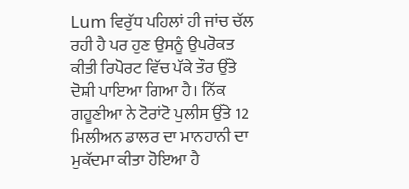Lum ਵਿਰੁੱਧ ਪਹਿਲਾਂ ਹੀ ਜਾਂਚ ਚੱਲ ਰਹੀ ਹੈ ਪਰ ਹੁਣ ਉਸਨੂੰ ਉਪਰੋਕਤ ਕੀਤੀ ਰਿਪੋਰਟ ਵਿੱਚ ਪੱਕੇ ਤੌਰ ਉੱਤੇ ਦੋਸ਼ੀ ਪਾਇਆ ਗਿਆ ਹੈ। ਨਿੱਕ ਗਹੂਣੀਆ ਨੇ ਟੋਰਾਂਟੋ ਪੁਲੀਸ ਉੱਤੇ 12 ਮਿਲੀਅਨ ਡਾਲਰ ਦਾ ਮਾਨਹਾਨੀ ਦਾ ਮੁਕੱਦਮਾ ਕੀਤਾ ਹੋਇਆ ਹੈ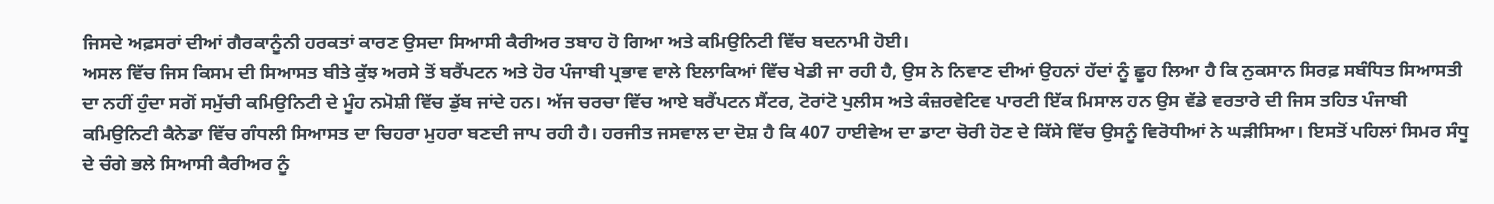ਜਿਸਦੇ ਅਫ਼ਸਰਾਂ ਦੀਆਂ ਗੈਰਕਾਨੂੰਨੀ ਹਰਕਤਾਂ ਕਾਰਣ ਉਸਦਾ ਸਿਆਸੀ ਕੈਰੀਅਰ ਤਬਾਹ ਹੋ ਗਿਆ ਅਤੇ ਕਮਿਉਨਿਟੀ ਵਿੱਚ ਬਦਨਾਮੀ ਹੋਈ।
ਅਸਲ ਵਿੱਚ ਜਿਸ ਕਿਸਮ ਦੀ ਸਿਆਸਤ ਬੀਤੇ ਕੁੱਝ ਅਰਸੇ ਤੋਂ ਬਰੈਂਪਟਨ ਅਤੇ ਹੋਰ ਪੰਜਾਬੀ ਪ੍ਰਭਾਵ ਵਾਲੇ ਇਲਾਕਿਆਂ ਵਿੱਚ ਖੇਡੀ ਜਾ ਰਹੀ ਹੈ, ਉਸ ਨੇ ਨਿਵਾਣ ਦੀਆਂ ਉਹਨਾਂ ਹੱਦਾਂ ਨੂੰ ਛੂਹ ਲਿਆ ਹੈ ਕਿ ਨੁਕਸਾਨ ਸਿਰਫ਼ ਸਬੰਧਿਤ ਸਿਆਸਤੀ ਦਾ ਨਹੀਂ ਹੁੰਦਾ ਸਗੋਂ ਸਮੁੱਚੀ ਕਮਿਉਨਿਟੀ ਦੇ ਮੂੰਹ ਨਮੋਸ਼ੀ ਵਿੱਚ ਡੁੱਬ ਜਾਂਦੇ ਹਨ। ਅੱਜ ਚਰਚਾ ਵਿੱਚ ਆਏ ਬਰੈਂਪਟਨ ਸੈਂਟਰ, ਟੋਰਾਂਟੋ ਪੁਲੀਸ ਅਤੇ ਕੰਜ਼ਰਵੇਟਿਵ ਪਾਰਟੀ ਇੱਕ ਮਿਸਾਲ ਹਨ ਉਸ ਵੱਡੇ ਵਰਤਾਰੇ ਦੀ ਜਿਸ ਤਹਿਤ ਪੰਜਾਬੀ ਕਮਿਉਨਿਟੀ ਕੈਨੇਡਾ ਵਿੱਚ ਗੰਧਲੀ ਸਿਆਸਤ ਦਾ ਚਿਹਰਾ ਮੁਹਰਾ ਬਣਦੀ ਜਾਪ ਰਹੀ ਹੈ। ਹਰਜੀਤ ਜਸਵਾਲ ਦਾ ਦੋਸ਼ ਹੈ ਕਿ 407 ਹਾਈਵੇਅ ਦਾ ਡਾਟਾ ਚੋਰੀ ਹੋਣ ਦੇ ਕਿੱਸੇ ਵਿੱਚ ਉਸਨੂੰ ਵਿਰੋਧੀਆਂ ਨੇ ਘੜੀਸਿਆ। ਇਸਤੋਂ ਪਹਿਲਾਂ ਸਿਮਰ ਸੰਧੂ ਦੇ ਚੰਗੇ ਭਲੇ ਸਿਆਸੀ ਕੈਰੀਅਰ ਨੂੰ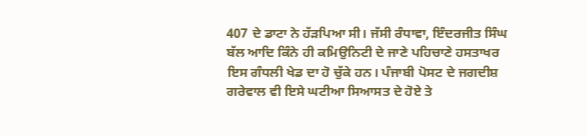407 ਦੇ ਡਾਟਾ ਨੇ ਹੱੜਪਿਆ ਸੀ। ਜੱਸੀ ਰੰਧਾਵਾ, ਇੰਦਰਜੀਤ ਸਿੰਘ ਬੱਲ ਆਦਿ ਕਿੰਨੇ ਹੀ ਕਮਿਉਨਿਟੀ ਦੇ ਜਾਣੇ ਪਹਿਚਾਣੇ ਹਸਤਾਖਰ ਇਸ ਗੰਧਲੀ ਖੇਡ ਦਾ ਹੋ ਚੁੱਕੇ ਹਨ। ਪੰਜਾਬੀ ਪੋਸਟ ਦੇ ਜਗਦੀਸ਼ ਗਰੇਵਾਲ ਵੀ ਇਸੇ ਘਟੀਆ ਸਿਆਸਤ ਦੇ ਹੋਏ ਤੇ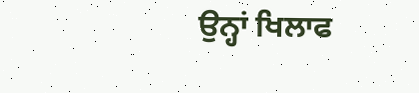ਉਨ੍ਹਾਂ ਖਿਲਾਫ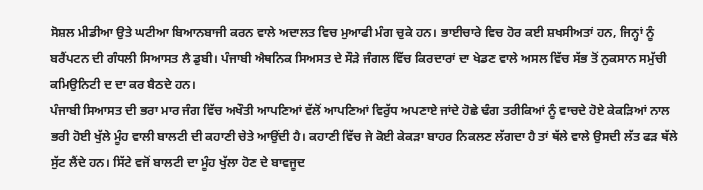ਸੋਸ਼ਲ ਮੀਡੀਆ ਉਤੇ ਘਟੀਆ ਬਿਆਨਬਾਜੀ ਕਰਨ ਵਾਲੇ ਅਦਾਲਤ ਵਿਚ ਮੁਆਫੀ ਮੰਗ ਚੁਕੇ ਹਨ। ਭਾਈਚਾਰੇ ਵਿਚ ਹੋਰ ਕਈ ਸ਼ਖਸੀਅਤਾਂ ਹਨ, ਜਿਨ੍ਹਾਂ ਨੂੰ ਬਰੈਂਪਟਨ ਦੀ ਗੰਧਲੀ ਸਿਆਸਤ ਲੈ ਡੁਬੀ। ਪੰਜਾਬੀ ਐਥਨਿਕ ਸਿਅਸਤ ਦੇ ਸੌੜੇ ਜੰਗਲ ਵਿੱਚ ਕਿਰਦਾਰਾਂ ਦਾ ਖੇਡਣ ਵਾਲੇ ਅਸਲ ਵਿੱਚ ਸੱਭ ਤੋਂ ਨੁਕਸਾਨ ਸਮੁੱਚੀ ਕਮਿਉਨਿਟੀ ਦ ਦਾ ਕਰ ਬੈਠਦੇ ਹਨ।
ਪੰਜਾਬੀ ਸਿਆਸਤ ਦੀ ਭਰਾ ਮਾਰ ਜੰਗ ਵਿੱਚ ਅਖੌਤੀ ਆਪਣਿਆਂ ਵੱਲੋਂ ਆਪਣਿਆਂ ਵਿਰੁੱਧ ਅਪਣਾਏ ਜਾਂਦੇ ਹੋਛੇ ਢੰਗ ਤਰੀਕਿਆਂ ਨੂੰ ਵਾਚਦੇ ਹੋਏ ਕੇਕੜਿਆਂ ਨਾਲ ਭਰੀ ਹੋਈ ਖੁੱਲੇ ਮੂੰਹ ਵਾਲੀ ਬਾਲਟੀ ਦੀ ਕਹਾਣੀ ਚੇਤੇ ਆਉਂਦੀ ਹੈ। ਕਹਾਣੀ ਵਿੱਚ ਜੇ ਕੋਈ ਕੇਕੜਾ ਬਾਹਰ ਨਿਕਲਣ ਲੱਗਦਾ ਹੈ ਤਾਂ ਥੱਲੇ ਵਾਲੇ ਉਸਦੀ ਲੱਤ ਫੜ ਥੱਲੇ ਸੁੱਟ ਲੈਂਦੇ ਹਨ। ਸਿੱਟੇ ਵਜੋਂ ਬਾਲਟੀ ਦਾ ਮੂੰਹ ਖੁੱਲਾ ਹੋਣ ਦੇ ਬਾਵਜੂਦ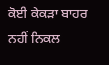ਕੋਈ ਕੇਕੜਾ ਬਾਹਰ ਨਹੀਂ ਨਿਕਲ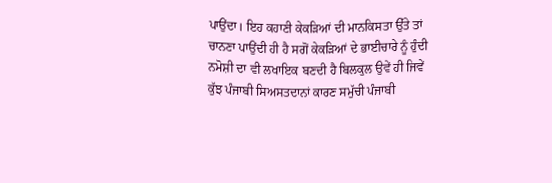ਪਾਉਂਦਾ। ਇਹ ਕਹਾਣੀ ਕੇਕੜਿਆਂ ਦੀ ਮਾਨਕਿਸਤਾ ਉੱਤੇ ਤਾਂ ਚਾਨਣਾ ਪਾਉਂਦੀ ਹੀ ਹੈ ਸਗੋਂ ਕੇਕੜਿਆਂ ਦੇ ਭਾਈਚਾਰੇ ਨੂੰ ਹੁੰਦੀ ਨਮੋਸ਼ੀ ਦਾ ਵੀ ਲਖਾਇਕ ਬਣਦੀ ਹੈ ਬਿਲਕੁਲ ਉਵੇਂ ਹੀ ਜਿਵੇਂ ਕੁੱਝ ਪੰਜਾਬੀ ਸਿਅਸਤਦਾਨਾਂ ਕਾਰਣ ਸਮੁੱਚੀ ਪੰਜਾਬੀ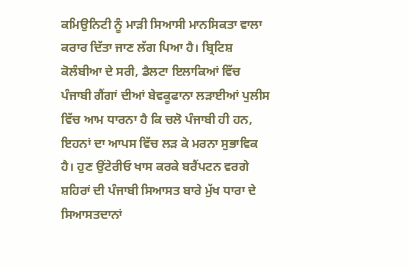ਕਮਿਉਨਿਟੀ ਨੂੰ ਮਾੜੀ ਸਿਆਸੀ ਮਾਨਸਿਕਤਾ ਵਾਲਾ ਕਰਾਰ ਦਿੱਤਾ ਜਾਣ ਲੱਗ ਪਿਆ ਹੈ। ਬ੍ਰਿਟਿਸ਼ ਕੋਲੰਬੀਆ ਦੇ ਸਰੀ, ਡੈਲਟਾ ਇਲਾਕਿਆਂ ਵਿੱਚ ਪੰਜਾਬੀ ਗੈਂਗਾਂ ਦੀਆਂ ਬੇਵਕੂਫਾਨਾ ਲੜਾਈਆਂ ਪੁਲੀਸ ਵਿੱਚ ਆਮ ਧਾਰਨਾ ਹੈ ਕਿ ਚਲੋ ਪੰਜਾਬੀ ਹੀ ਹਨ, ਇਹਨਾਂ ਦਾ ਆਪਸ ਵਿੱਚ ਲੜ ਕੇ ਮਰਨਾ ਸੁਭਾਵਿਕ ਹੈ। ਹੁਣ ਉਂਟੇਰੀਓ ਖਾਸ ਕਰਕੇ ਬਰੈਂਪਟਨ ਵਰਗੇ ਸ਼ਹਿਰਾਂ ਦੀ ਪੰਜਾਬੀ ਸਿਆਸਤ ਬਾਰੇ ਮੁੱਖ ਧਾਰਾ ਦੇ ਸਿਆਸਤਦਾਨਾਂ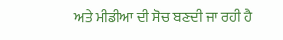ਅਤੇ ਮੀਡੀਆ ਦੀ ਸੋਚ ਬਣਦੀ ਜਾ ਰਹੀ ਹੈ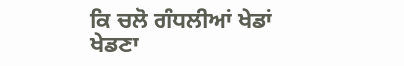ਕਿ ਚਲੋ ਗੰਧਲੀਆਂ ਖੇਡਾਂ ਖੇਡਣਾ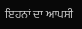ਇਹਨਾਂ ਦਾ ਆਪਸੀ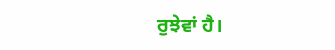ਰੁਝੇਵਾਂ ਹੈ।